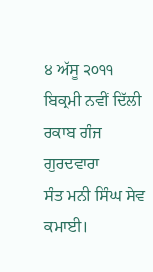੪ ਅੱਸੂ ੨੦੧੧ ਬਿਕ੍ਰਮੀ ਨਵੀਂ ਦਿੱਲੀ ਰਕਾਬ ਗੰਜ ਗੁਰਦਵਾਰਾ
ਸੰਤ ਮਨੀ ਸਿੰਘ ਸੇਵ ਕਮਾਈ।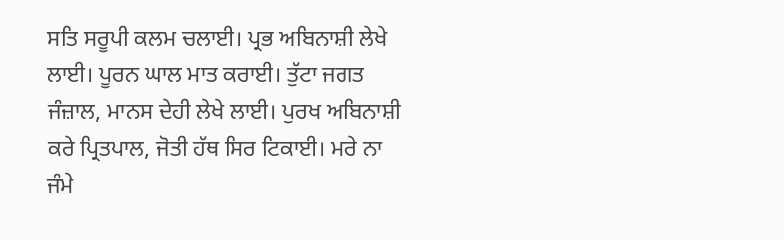ਸਤਿ ਸਰੂਪੀ ਕਲਮ ਚਲਾਈ। ਪ੍ਰਭ ਅਬਿਨਾਸ਼ੀ ਲੇਖੇ ਲਾਈ। ਪੂਰਨ ਘਾਲ ਮਾਤ ਕਰਾਈ। ਤੁੱਟਾ ਜਗਤ ਜੰਜ਼ਾਲ, ਮਾਨਸ ਦੇਹੀ ਲੇਖੇ ਲਾਈ। ਪੁਰਖ ਅਬਿਨਾਸ਼ੀ ਕਰੇ ਪ੍ਰਿਤਪਾਲ, ਜੋਤੀ ਹੱਥ ਸਿਰ ਟਿਕਾਈ। ਮਰੇ ਨਾ ਜੰਮੇ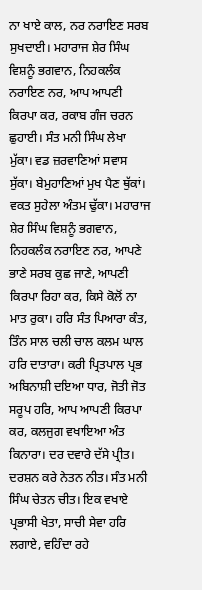ਨਾ ਖਾਏ ਕਾਲ, ਨਰ ਨਰਾਇਣ ਸਰਬ ਸੁਖਦਾਈ। ਮਹਾਰਾਜ ਸ਼ੇਰ ਸਿੰਘ ਵਿਸ਼ਨੂੰ ਭਗਵਾਨ, ਨਿਹਕਲੰਕ ਨਰਾਇਣ ਨਰ, ਆਪ ਆਪਣੀ ਕਿਰਪਾ ਕਰ, ਰਕਾਬ ਗੰਜ ਚਰਨ ਛੁਹਾਈ। ਸੰਤ ਮਨੀ ਸਿੰਘ ਲੇਖਾ ਮੁੱਕਾ। ਵਡ ਜ਼ਰਵਾਣਿਆਂ ਸਵਾਸ ਸੁੱਕਾ। ਬੇਮੁਹਾਣਿਆਂ ਮੁਖ ਪੈਣ ਥੁੱਕਾਂ। ਵਕਤ ਸੁਹੇਲਾ ਅੰਤਮ ਢੁੱਕਾ। ਮਹਾਰਾਜ ਸ਼ੇਰ ਸਿੰਘ ਵਿਸ਼ਨੂੰ ਭਗਵਾਨ, ਨਿਹਕਲੰਕ ਨਰਾਇਣ ਨਰ, ਆਪਣੇ ਭਾਣੇ ਸਰਬ ਕੁਛ ਜਾਣੇ, ਆਪਣੀ ਕਿਰਪਾ ਰਿਹਾ ਕਰ, ਕਿਸੇ ਕੋਲੋਂ ਨਾ ਮਾਤ ਰੁਕਾ। ਹਰਿ ਸੰਤ ਪਿਆਰਾ ਕੰਤ, ਤਿੰਨ ਸਾਲ ਚਲੀ ਚਾਲ ਕਲਮ ਘਾਲ ਹਰਿ ਦਾਤਾਰਾ। ਕਰੀ ਪ੍ਰਿਤਪਾਲ ਪ੍ਰਭ ਅਬਿਨਾਸ਼ੀ ਦਇਆ ਧਾਰ, ਜੋਤੀ ਜੋਤ ਸਰੂਪ ਹਰਿ, ਆਪ ਆਪਣੀ ਕਿਰਪਾ ਕਰ, ਕਲਜੁਗ ਵਖਾਇਆ ਅੰਤ ਕਿਨਾਰਾ। ਦਰ ਦਵਾਰੇ ਦੱਸੇ ਪ੍ਰੀਤ। ਦਰਸ਼ਨ ਕਰੇ ਨੇਤਨ ਨੀਤ। ਸੰਤ ਮਨੀ ਸਿੰਘ ਚੇਤਨ ਚੀਤ। ਇਕ ਵਖਾਏ ਪ੍ਰਭਾਸੀ ਖੇਤਾ, ਸਾਚੀ ਸੇਵਾ ਹਰਿ ਲਗਾਏ, ਵਹਿੰਦਾ ਰਹੇ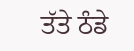ਤੱਤੇ ਠੰਡੇ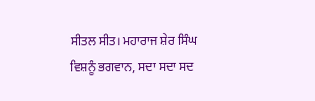ਸੀਤਲ ਸੀਤ। ਮਹਾਰਾਜ ਸ਼ੇਰ ਸਿੰਘ ਵਿਸ਼ਨੂੰ ਭਗਵਾਨ, ਸਦਾ ਸਦਾ ਸਦ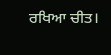ਰਖਿਆ ਚੀਤ।